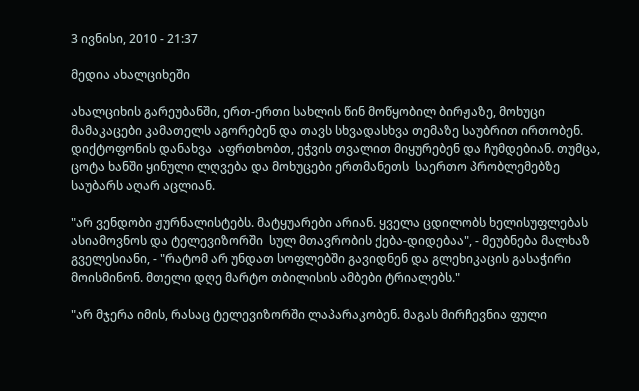3 ივნისი, 2010 - 21:37

მედია ახალციხეში

ახალციხის გარეუბანში, ერთ-ერთი სახლის წინ მოწყობილ ბირჟაზე, მოხუცი მამაკაცები კამათელს აგორებენ და თავს სხვადასხვა თემაზე საუბრით ირთობენ. დიქტოფონის დანახვა  აფრთხობთ, ეჭვის თვალით მიყურებენ და ჩუმდებიან. თუმცა, ცოტა ხანში ყინული ლღვება და მოხუცები ერთმანეთს  საერთო პრობლემებზე საუბარს აღარ აცლიან.

"არ ვენდობი ჟურნალისტებს. მატყუარები არიან. ყველა ცდილობს ხელისუფლებას ასიამოვნოს და ტელევიზორში  სულ მთავრობის ქება-დიდებაა", - მეუბნება მალხაზ გველესიანი, - "რატომ არ უნდათ სოფლებში გავიდნენ და გლეხიკაცის გასაჭირი მოისმინონ. მთელი დღე მარტო თბილისის ამბები ტრიალებს."

"არ მჯერა იმის, რასაც ტელევიზორში ლაპარაკობენ. მაგას მირჩევნია ფული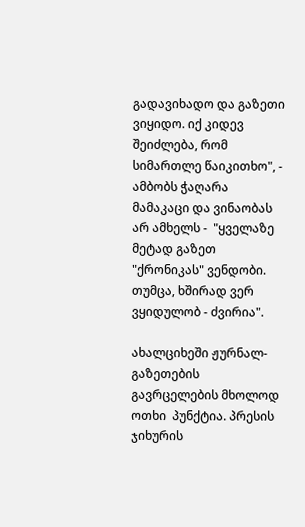გადავიხადო და გაზეთი ვიყიდო. იქ კიდევ შეიძლება, რომ სიმართლე წაიკითხო", - ამბობს ჭაღარა მამაკაცი და ვინაობას არ ამხელს -  "ყველაზე მეტად გაზეთ "ქრონიკას" ვენდობი. თუმცა, ხშირად ვერ ვყიდულობ - ძვირია".

ახალციხეში ჟურნალ-გაზეთების გავრცელების მხოლოდ ოთხი  პუნქტია. პრესის ჯიხურის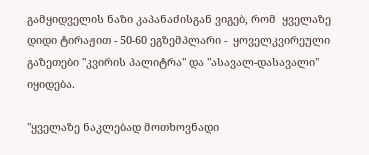გამყიდველის ნაზი კაპანაძისგან ვიგებ, რომ  ყველაზე დიდი ტირაჟით - 50-60 ეგზემპლარი -  ყოველკვირეული გაზეთები "კვირის პალიტრა" და "ასავალ-დასავალი" იყიდება.

"ყველაზე ნაკლებად მოთხოვნადი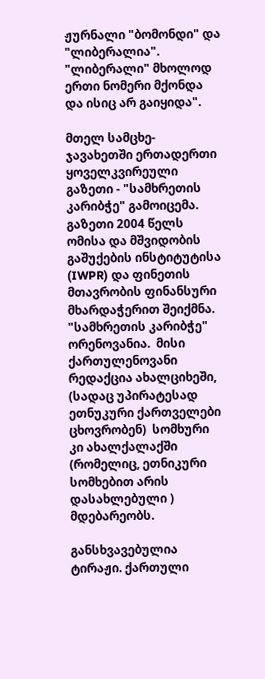ჟურნალი "ბომონდი" და "ლიბერალია". "ლიბერალი" მხოლოდ ერთი ნომერი მქონდა და ისიც არ გაიყიდა".

მთელ სამცხე-ჯავახეთში ერთადერთი ყოველკვირეული გაზეთი - "სამხრეთის კარიბჭე" გამოიცემა. გაზეთი 2004 წელს  ომისა და მშვიდობის გაშუქების ინსტიტუტისა (IWPR) და ფინეთის მთავრობის ფინანსური მხარდაჭერით შეიქმნა. "სამხრეთის კარიბჭე" ორენოვანია.  მისი  ქართულენოვანი რედაქცია ახალციხეში, (სადაც უპირატესად ეთნუკური ქართველები ცხოვრობენ)  სომხური კი ახალქალაქში (რომელიც, ეთნიკური სომხებით არის დასახლებული ) მდებარეობს.

განსხვავებულია ტირაჟი. ქართული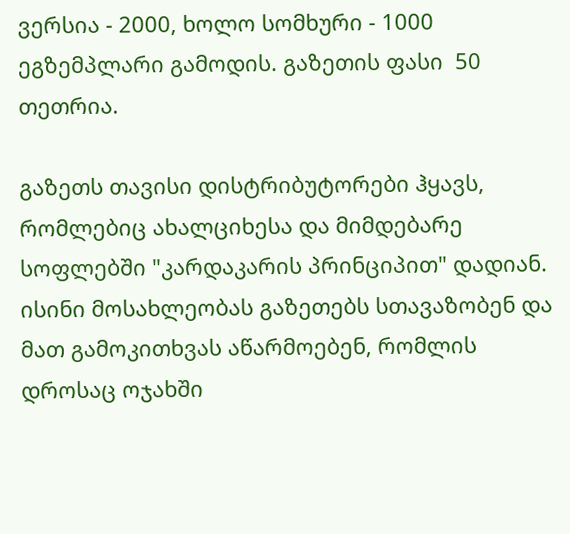ვერსია - 2000, ხოლო სომხური - 1000 ეგზემპლარი გამოდის. გაზეთის ფასი  50 თეთრია.

გაზეთს თავისი დისტრიბუტორები ჰყავს, რომლებიც ახალციხესა და მიმდებარე სოფლებში "კარდაკარის პრინციპით" დადიან. ისინი მოსახლეობას გაზეთებს სთავაზობენ და მათ გამოკითხვას აწარმოებენ, რომლის დროსაც ოჯახში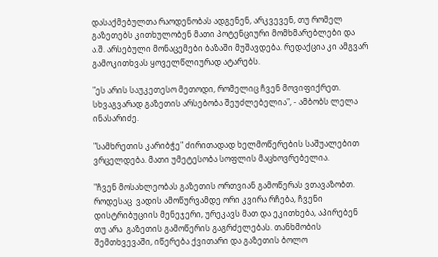დასაქმებულთა რაოდენობას ადგენენ, არკვევენ, თუ რომელ გაზეთებს კითხულობენ მათი პოტენციური მომხმარებლები და ა.შ. არსებული მონაცემები ბაზაში მუშავდება. რედაქცია კი ამგვარ გამოკითხვას ყოველწლიურად ატარებს.

"ეს არის საუკეთესო მეთოდი, რომელიც ჩვენ მოვიფიქრეთ. სხვაგვარად გაზეთის არსებობა შეუძლებელია", - ამბობს ლელა ინასარიძე.

"სამხრეთის კარიბჭე" ძირითადად ხელმოწერების საშუალებით ვრცელდება. მათი უმეტესობა სოფლის მაცხოვრებელია.

"ჩვენ მოსახლეობას გაზეთის ორთვიან გამოწერას ვთავაზობთ. როდესაც  ვადის ამოწურვამდე ორი კვირა რჩება, ჩვენი დისტრიბუციის მენეჯერი, ურეკავს მათ და ეკითხება, აპირებენ თუ არა  გაზეთის გამოწერის გაგრძელებას. თანხმობის შემთხვევაში, იწერება ქვითარი და გაზეთის ბოლო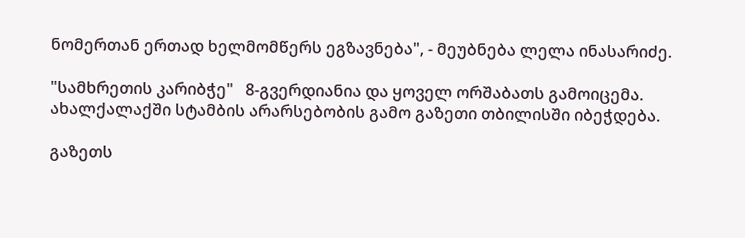ნომერთან ერთად ხელმომწერს ეგზავნება", - მეუბნება ლელა ინასარიძე.

"სამხრეთის კარიბჭე"   8-გვერდიანია და ყოველ ორშაბათს გამოიცემა. ახალქალაქში სტამბის არარსებობის გამო გაზეთი თბილისში იბეჭდება.

გაზეთს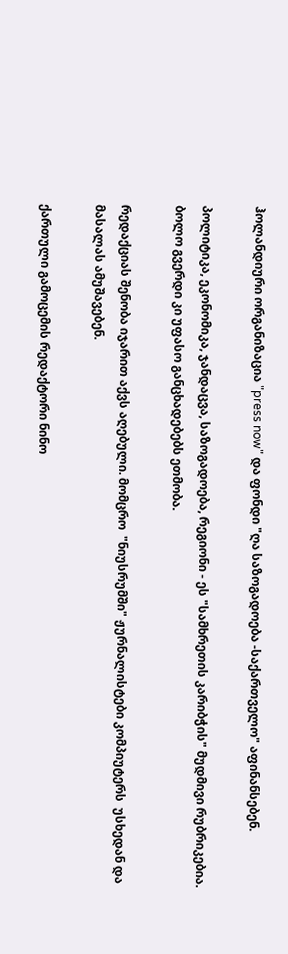ჰოლანდიური ორგანიზაცია "press now" და ფონდი "ღა საზოგადოება -საქართველო" აფინანსებენ.

პოლიტიკა, ეკონომიკა, ჯანდაცვა, საზოგადოება, რეგიონი - ეს "სამხრეთის კარიბჭის" მუდმივი რუბრიკებია. ბოლო გვერდი კი უფასო განცხადებებს ეთმობა.

რედაქციას შენობა იჯარით აქვს აღებული. მომცრო  "ნიუსრუმში" ჟურნალისტები კომპიუტერს  უსხედან და მასალას ამუშავებენ.

ქართული გამოცემის რედაქტორი ნინო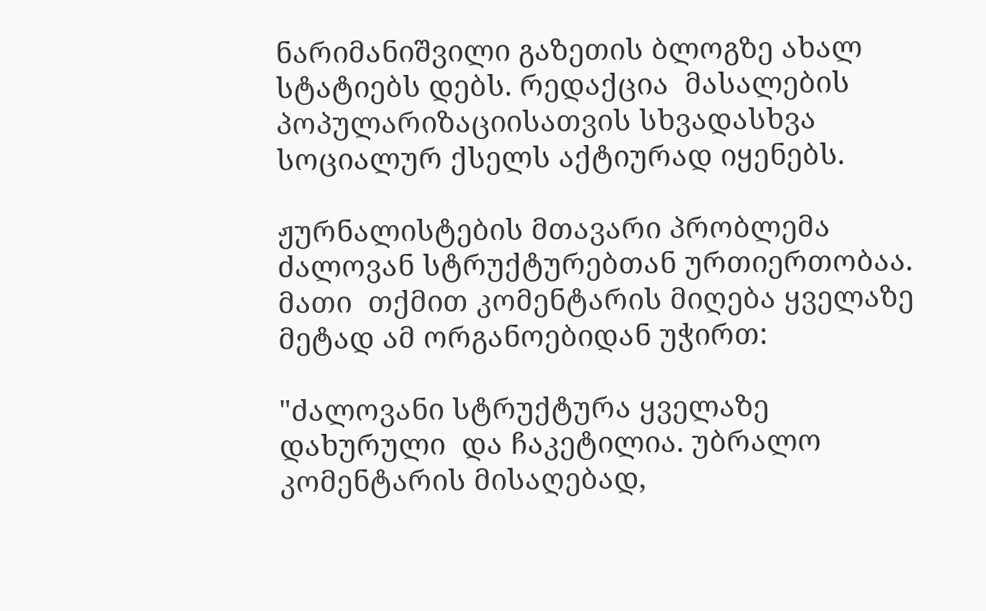ნარიმანიშვილი გაზეთის ბლოგზე ახალ სტატიებს დებს. რედაქცია  მასალების პოპულარიზაციისათვის სხვადასხვა სოციალურ ქსელს აქტიურად იყენებს.

ჟურნალისტების მთავარი პრობლემა ძალოვან სტრუქტურებთან ურთიერთობაა. მათი  თქმით კომენტარის მიღება ყველაზე მეტად ამ ორგანოებიდან უჭირთ:

"ძალოვანი სტრუქტურა ყველაზე დახურული  და ჩაკეტილია. უბრალო კომენტარის მისაღებად,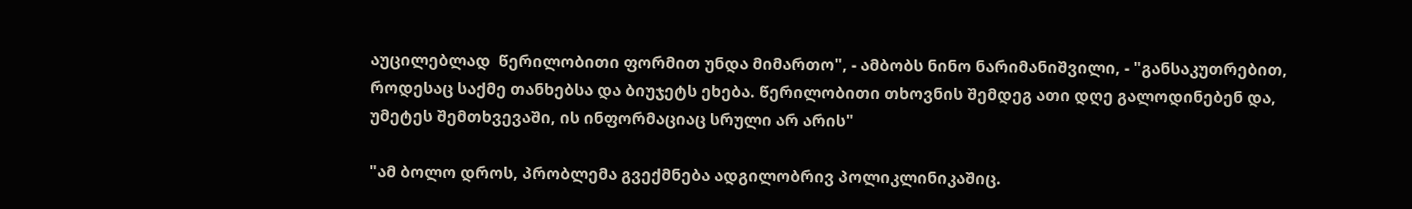აუცილებლად  წერილობითი ფორმით უნდა მიმართო", - ამბობს ნინო ნარიმანიშვილი, - "განსაკუთრებით,  როდესაც საქმე თანხებსა და ბიუჯეტს ეხება. წერილობითი თხოვნის შემდეგ ათი დღე გალოდინებენ და, უმეტეს შემთხვევაში, ის ინფორმაციაც სრული არ არის"

"ამ ბოლო დროს, პრობლემა გვექმნება ადგილობრივ პოლიკლინიკაშიც.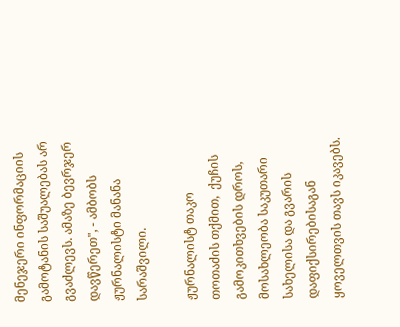მენეჯერი ინფორმაციის გამოტანის საშუალებას არ გვაძლევს. ამაზე ბევრჯერ დავწერეთ", - ამბობს ჟურნალისტი მანანა სარაშვილი.

ჟურნალისტ თაკო თოთაძის თქმით,  ქუჩის გამოკითხვების დროს, მოსახლეობა საკუთარი სახელისა და გვარის დაფიქსირებისაგან ყოველთვის თავს იკავებს.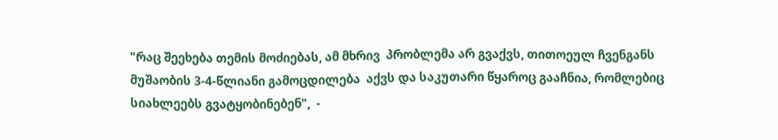"რაც შეეხება თემის მოძიებას, ამ მხრივ  პრობლემა არ გვაქვს, თითოეულ ჩვენგანს მუშაობის 3-4-წლიანი გამოცდილება  აქვს და საკუთარი წყაროც გააჩნია, რომლებიც  სიახლეებს გვატყობინებენ",  -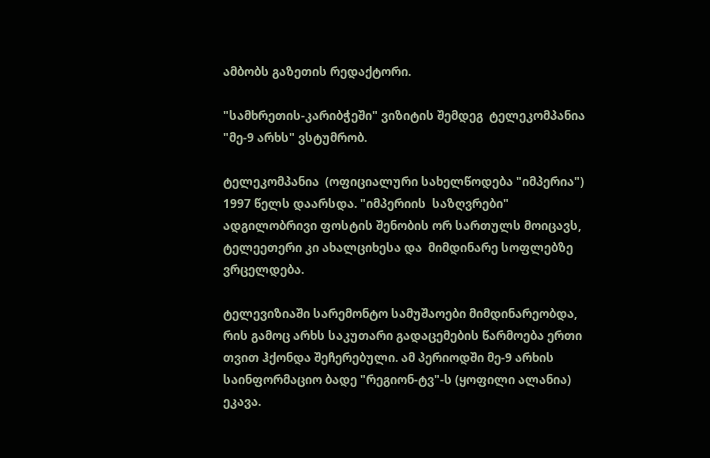ამბობს გაზეთის რედაქტორი.

"სამხრეთის-კარიბჭეში" ვიზიტის შემდეგ  ტელეკომპანია  "მე-9 არხს" ვსტუმრობ.

ტელეკომპანია  (ოფიციალური სახელწოდება "იმპერია") 1997 წელს დაარსდა. "იმპერიის  საზღვრები" ადგილობრივი ფოსტის შენობის ორ სართულს მოიცავს, ტელეეთერი კი ახალციხესა და  მიმდინარე სოფლებზე ვრცელდება.

ტელევიზიაში სარემონტო სამუშაოები მიმდინარეობდა, რის გამოც არხს საკუთარი გადაცემების წარმოება ერთი თვით ჰქონდა შეჩერებული. ამ პერიოდში მე-9 არხის საინფორმაციო ბადე "რეგიონ-ტვ"-ს (ყოფილი ალანია) ეკავა.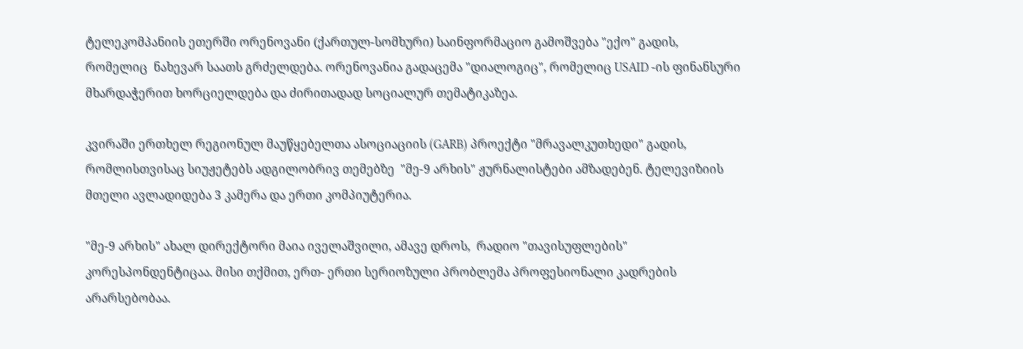ტელეკომპანიის ეთერში ორენოვანი (ქართულ-სომხური) საინფორმაციო გამოშვება "ექო" გადის, რომელიც  ნახევარ საათს გრძელდება. ორენოვანია გადაცემა "დიალოგიც", რომელიც USAID -ის ფინანსური მხარდაჭერით ხორციელდება და ძირითადად სოციალურ თემატიკაზეა.

კვირაში ერთხელ რეგიონულ მაუწყებელთა ასოციაციის (GARB) პროექტი "მრავალკუთხედი" გადის, რომლისთვისაც სიუჟეტებს ადგილობრივ თემებზე  "მე-9 არხის" ჟურნალისტები ამზადებენ. ტელევიზიის მთელი ავლადიდება 3 კამერა და ერთი კომპიუტერია.

"მე-9 არხის" ახალ დირექტორი მაია იველაშვილი, ამავე დროს,  რადიო "თავისუფლების" კორესპონდენტიცაა. მისი თქმით, ერთ- ერთი სერიოზული პრობლემა პროფესიონალი კადრების არარსებობაა.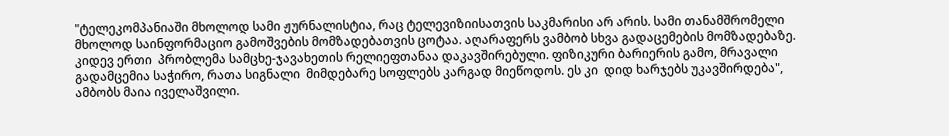"ტელეკომპანიაში მხოლოდ სამი ჟურნალისტია, რაც ტელევიზიისათვის საკმარისი არ არის. სამი თანამშრომელი მხოლოდ საინფორმაციო გამოშვების მომზადებათვის ცოტაა. აღარაფერს ვამბობ სხვა გადაცემების მომზადებაზე. კიდევ ერთი  პრობლემა სამცხე-ჯავახეთის რელიეფთანაა დაკავშირებული. ფიზიკური ბარიერის გამო, მრავალი გადამცემია საჭირო, რათა სიგნალი  მიმდებარე სოფლებს კარგად მიეწოდოს. ეს კი  დიდ ხარჯებს უკავშირდება", ამბობს მაია იველაშვილი.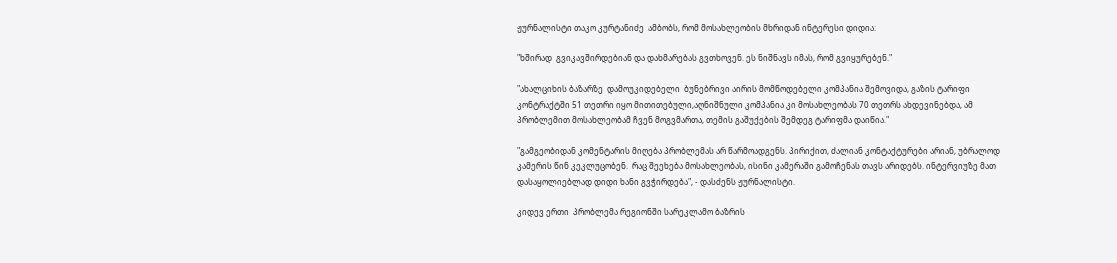ჟურნალისტი თაკო კურტანიძე  ამბობს, რომ მოსახლეობის მხრიდან ინტერესი დიდია:

"ხშირად  გვიკავშირდებიან და დახმარებას გვთხოვენ. ეს ნიშნავს იმას, რომ გვიყურებენ."

"ახალციხის ბაზარზე  დამოუკიდებელი  ბუნებრივი აირის მომწოდებელი კომპანია შემოვიდა, გაზის ტარიფი კონტრაქტში 51 თეთრი იყო მითითებული,აღნიშნული კომპანია კი მოსახლეობას 70 თეთრს ახდევინებდა, ამ პრობლემით მოსახლეობამ ჩვენ მოგვმართა, თემის გაშუქების შემდეგ ტარიფმა დაიწია."

"გამგეობიდან კომენტარის მიღება პრობლემას არ წარმოადგენს. პირიქით, ძალიან კონტაქტურები არიან, უბრალოდ კამერის წინ კეკლუცობენ.  რაც შეეხება მოსახლეობას, ისინი კამერაში გამოჩენას თავს არიდებს. ინტერვიუზე მათ დასაყოლიებლად დიდი ხანი გვჭირდება", - დასძენს ჟურნალისტი.

კიდევ ერთი  პრობლემა რეგიონში სარეკლამო ბაზრის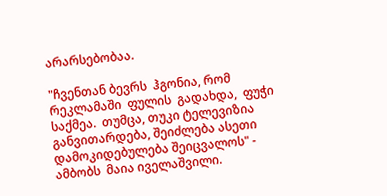არარსებობაა.

"ჩვენთან ბევრს  ჰგონია, რომ რეკლამაში  ფულის  გადახდა,  ფუჭი საქმეა.  თუმცა, თუკი ტელევიზია განვითარდება, შეიძლება ასეთი  დამოკიდებულება შეიცვალოს" - ამბობს  მაია იველაშვილი.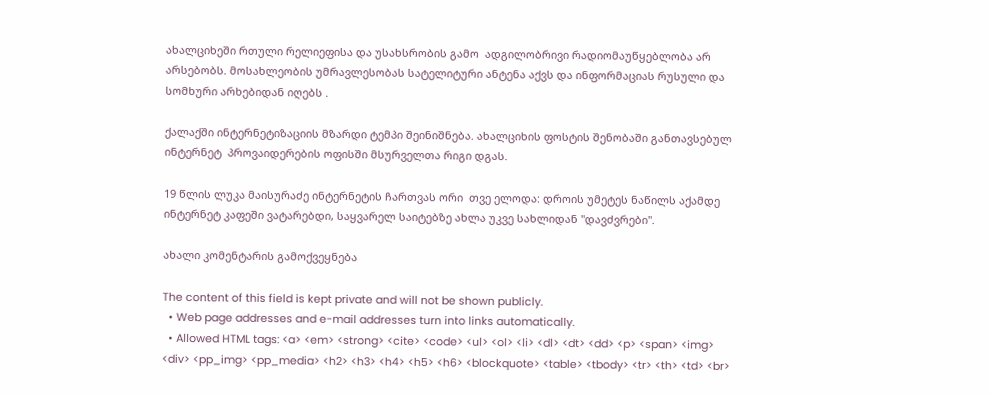ახალციხეში რთული რელიეფისა და უსახსრობის გამო  ადგილობრივი რადიომაუწყებლობა არ არსებობს. მოსახლეობის უმრავლესობას სატელიტური ანტენა აქვს და ინფორმაციას რუსული და სომხური არხებიდან იღებს .

ქალაქში ინტერნეტიზაციის მზარდი ტემპი შეინიშნება. ახალციხის ფოსტის შენობაში განთავსებულ ინტერნეტ  პროვაიდერების ოფისში მსურველთა რიგი დგას.

19 წლის ლუკა მაისურაძე ინტერნეტის ჩართვას ორი  თვე ელოდა: დროის უმეტეს ნაწილს აქამდე ინტერნეტ კაფეში ვატარებდი, საყვარელ საიტებზე ახლა უკვე სახლიდან "დავძვრები".

ახალი კომენტარის გამოქვეყნება

The content of this field is kept private and will not be shown publicly.
  • Web page addresses and e-mail addresses turn into links automatically.
  • Allowed HTML tags: <a> <em> <strong> <cite> <code> <ul> <ol> <li> <dl> <dt> <dd> <p> <span> <img> <div> <pp_img> <pp_media> <h2> <h3> <h4> <h5> <h6> <blockquote> <table> <tbody> <tr> <th> <td> <br>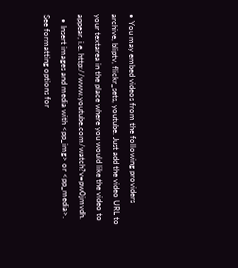• You may embed videos from the following providers archive, bliptv, flickr_sets, youtube. Just add the video URL to your textarea in the place where you would like the video to appear, i.e. http://www.youtube.com/watch?v=pw0jmvdh.
  • Insert images and media with <pp_img> or <pp_media>. See formatting options for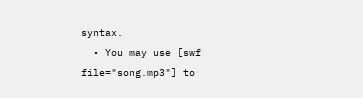syntax.
  • You may use [swf file="song.mp3"] to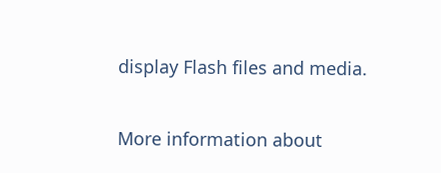display Flash files and media.

More information about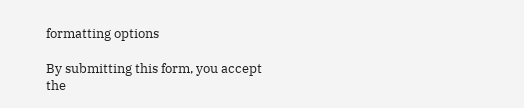formatting options

By submitting this form, you accept the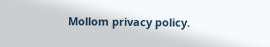Mollom privacy policy.